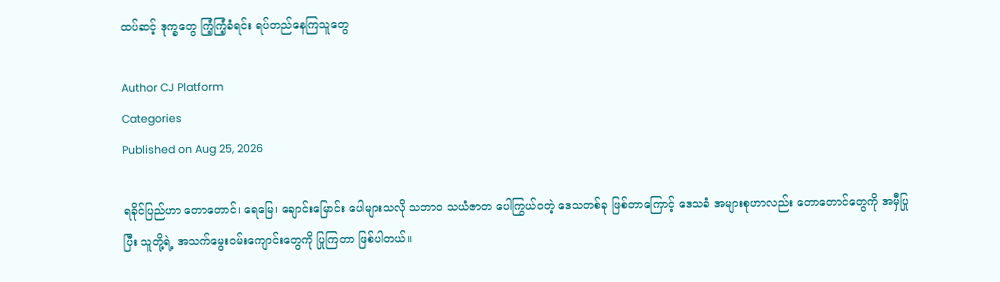ထပ်ဆင့် ဒုက္ခတွေ ကြံ့ကြံ့ခံရင်း ရပ်တည်နေကြသူတွေ

Author CJ Platform
Categories
Published on Aug 25, 2026

ရခိုင်ပြည်ဟာ တောတောင်၊ ရေမြေ၊ ချောင်းမြောင်း ပေါများသလို သဘာဝ သယံဇာတ ပေါကြွယ်ဝတဲ့ ဒေသတစ်ခု ဖြစ်တာကြောင့် ဒေသခံ အများစုဟာလည်း တောတောင်တွေကို အမှီပြုပြီး သူတို့ရဲ့ အသက်မွေးဝမ်းကျောင်းတွေကို ပြုကြတာ ဖြစ်ပါတယ်။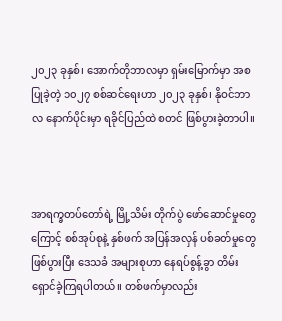၂၀၂၃ ခုနှစ်၊ အောက်တိုဘာလမှာ ရှမ်းမြောက်မှာ အစပြုခဲ့တဲ့ ၁၀၂၇ စစ်ဆင်ရေးဟာ ၂၀၂၃ ခုနှစ်၊ နိုဝင်ဘာလ နောက်ပိုင်းမှာ ရခိုင်ပြည်ထဲ စတင် ဖြစ်ပွားခဲ့တာပါ။



အာရက္ခတပ်တော်ရဲ့ မြို့သိမ်း တိုက်ပွဲ ဖော်ဆောင်မှုတွေကြောင့် စစ်အုပ်စုနဲ့ နှစ်ဖက် အပြန်အလှန် ပစ်ခတ်မှုတွေ ဖြစ်ပွားပြီး ဒေသခံ အများစုဟာ နေရပ်စွန့်ခွာ တိမ်းရှောင်ခဲ့ကြရပါတယ်။ တစ်ဖက်မှာလည်း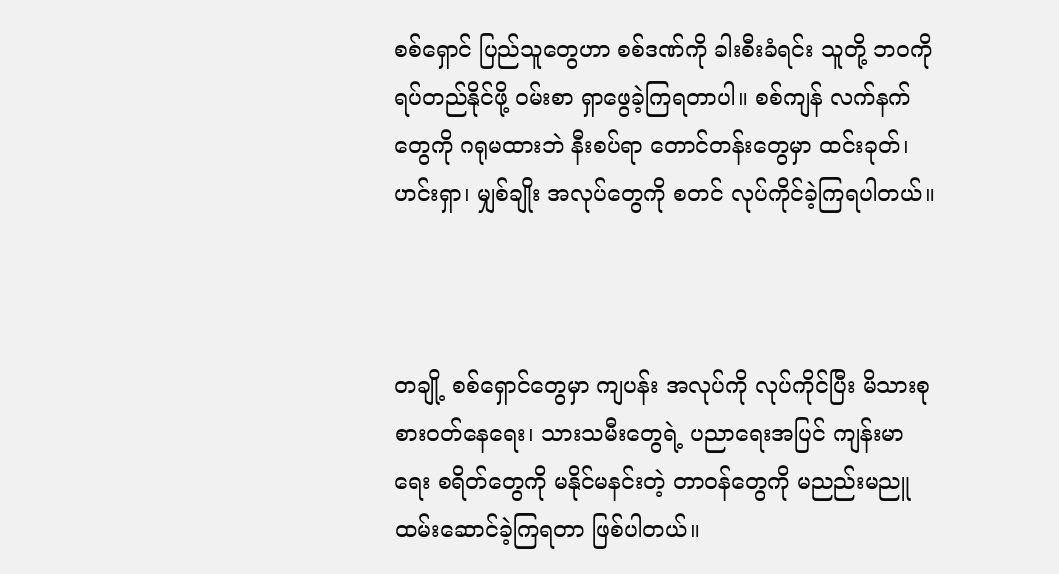စစ်ရှောင် ပြည်သူတွေဟာ စစ်ဒဏ်ကို ခါးစီးခံရင်း သူတို့ ဘဝကို ရပ်တည်နိုင်ဖို့ ဝမ်းစာ ရှာဖွေခဲ့ကြရတာပါ။ စစ်ကျန် လက်နက်တွေကို ဂရုမထားဘဲ နီးစပ်ရာ တောင်တန်းတွေမှာ ထင်းခုတ်၊ ဟင်းရှာ၊ မျှစ်ချိုး အလုပ်တွေကို စတင် လုပ်ကိုင်ခဲ့ကြရပါတယ်။



တချို့ စစ်ရှောင်တွေမှာ ကျပန်း အလုပ်ကို လုပ်ကိုင်ပြီး မိသားစု စားဝတ်နေရေး၊ သားသမီးတွေရဲ့ ပညာရေးအပြင် ကျန်းမာရေး စရိတ်တွေကို မနိုင်မနင်းတဲ့ တာဝန်တွေကို မညည်းမညူ ထမ်းဆောင်ခဲ့ကြရတာ ဖြစ်ပါတယ်။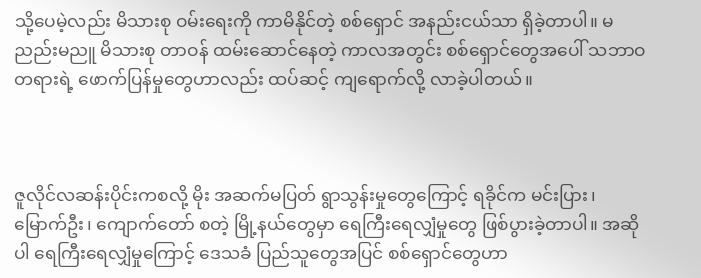သို့ပေမဲ့လည်း မိသားစု ဝမ်းရေးကို ကာမိနိုင်တဲ့ စစ်ရှောင် အနည်းငယ်သာ ရှိခဲ့တာပါ။ မညည်းမညူ မိသားစု တာဝန် ထမ်းဆောင်နေတဲ့ ကာလအတွင်း စစ်ရှောင်တွေအပေါ် သဘာဝတရားရဲ့ ဖောက်ပြန်မှုတွေဟာလည်း ထပ်ဆင့် ကျရောက်လို့ လာခဲ့ပါတယ်။



ဇူလိုင်လဆန်းပိုင်းကစလို့ မိုး အဆက်မပြတ် ရွာသွန်းမှုတွေကြောင့် ရခိုင်က မင်းပြား၊ မြောက်ဦး၊ ကျောက်တော် စတဲ့ မြို့နယ်တွေမှာ ရေကြီးရေလျှံမှုတွေ ဖြစ်ပွားခဲ့တာပါ။ အဆိုပါ ရေကြီးရေလျှံမှုကြောင့် ဒေသခံ ပြည်သူတွေအပြင် စစ်ရှောင်တွေဟာ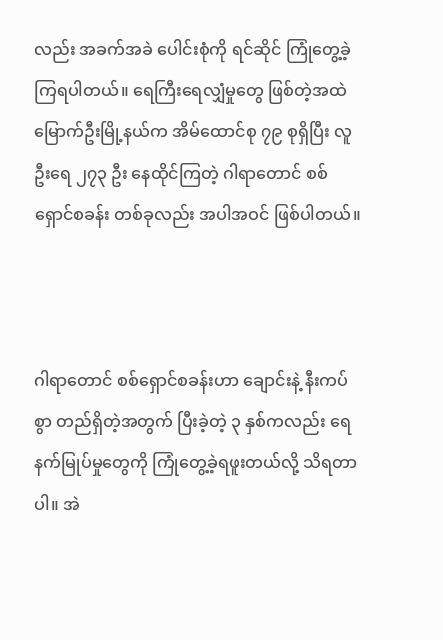လည်း အခက်အခဲ ပေါင်းစုံကို ရင်ဆိုင် ကြုံတွေ့ခဲ့ကြရပါတယ်။ ရေကြီးရေလျှံမှုတွေ ဖြစ်တဲ့အထဲ မြောက်ဦးမြို့နယ်က အိမ်ထောင်စု ၇၉ စုရှိပြီး လူဦးရေ ၂၇၃ ဦး နေထိုင်ကြတဲ့ ဂါရာတောင် စစ်ရှောင်စခန်း တစ်ခုလည်း အပါအဝင် ဖြစ်ပါတယ်။



ဂါရာတောင် စစ်ရှောင်စခန်းဟာ ချောင်းနဲ့ နီးကပ်စွာ တည်ရှိတဲ့အတွက် ပြီးခဲ့တဲ့ ၃ နှစ်ကလည်း ရေနက်မြုပ်မှုတွေကို ကြုံတွေ့ခဲ့ရဖူးတယ်လို့ သိရတာပါ။ အဲ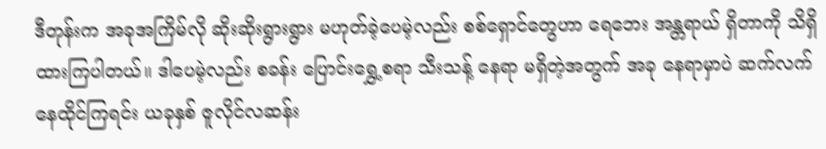ဒီတုန်းက အခုအကြိမ်လို ဆိုးဆိုးရွားရွား မဟုတ်ခဲ့ပေမဲ့လည်း စစ်ရှောင်တွေဟာ ရေဘေး အန္တရာယ် ရှိတာကို သိရှိထားကြပါတယ်။ ဒါပေမဲ့လည်း စခန်း ပြောင်းရွှေ့စရာ သီးသန့် နေရာ မရှိတဲ့အတွက် အခု နေရာမှာပဲ ဆက်လက် နေထိုင်ကြရင်း ယခုနှစ် ဇူလိုင်လဆန်း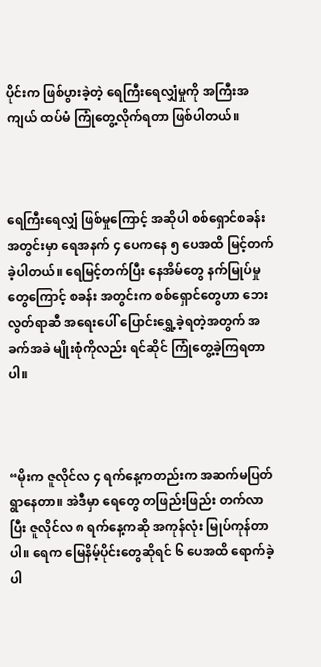ပိုင်းက ဖြစ်ပွားခဲ့တဲ့ ရေကြီးရေလျှံမှုကို အကြီးအကျယ် ထပ်မံ ကြုံတွေ့လိုက်ရတာ ဖြစ်ပါတယ်။



ရေကြီးရေလျှံ ဖြစ်မှုကြောင့် အဆိုပါ စစ်ရှောင်စခန်း အတွင်းမှာ ရေအနက် ၄ ပေကနေ ၅ ပေအထိ မြင့်တက်ခဲ့ပါတယ်။ ရေမြင့်တက်ပြီး နေအိမ်တွေ နက်မြုပ်မှုတွေကြောင့် စခန်း အတွင်းက စစ်ရှောင်တွေဟာ ဘေးလွတ်ရာဆီ အရေးပေါ် ပြောင်းရွှေ့ခဲ့ရတဲ့အတွက် အခက်အခဲ မျိုးစုံကိုလည်း ရင်ဆိုင် ကြုံတွေ့ခဲ့ကြရတာပါ။



“မိုးက ဇူလိုင်လ ၄ ရက်နေ့ကတည်းက အဆက်မပြတ် ရွာနေတာ။ အဲဒီမှာ ရေတွေ တဖြည်းဖြည်း တက်လာပြီး ဇူလိုင်လ ၈ ရက်နေ့ကဆို အကုန်လုံး မြုပ်ကုန်တာပါ။ ရေက မြေနိမ့်ပိုင်းတွေဆိုရင် ၆ ပေအထိ ရောက်ခဲ့ပါ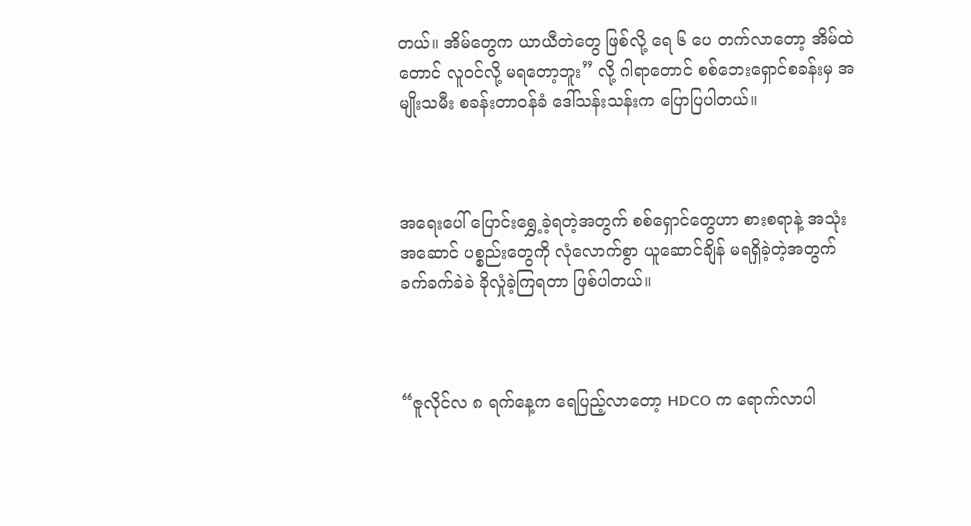တယ်။ အိမ်တွေက ယာယီတဲတွေ ဖြစ်လို့ ရေ ၆ ပေ တက်လာတော့ အိမ်ထဲတောင် လူဝင်လို့ မရတော့ဘူး” လို့ ဂါရာတောင် စစ်ဘေးရှောင်စခန်းမှ အမျိုးသမီး စခန်းတာဝန်ခံ ဒေါ်သန်းသန်းက ပြောပြပါတယ်။



အရေးပေါ် ပြောင်းရွှေ့ခဲ့ရတဲ့အတွက် စစ်ရှောင်တွေဟာ စားစရာနဲ့ အသုံးအဆောင် ပစ္စည်းတွေကို လုံလောက်စွာ ယူဆောင်ချိန် မရရှိခဲ့တဲ့အတွက် ခက်ခက်ခဲခဲ ခိုလှုံခဲ့ကြရတာ ဖြစ်ပါတယ်။



“ဇူလိုင်လ ၈ ရက်နေ့က ရေပြည့်လာတော့ HDCO က ရောက်လာပါ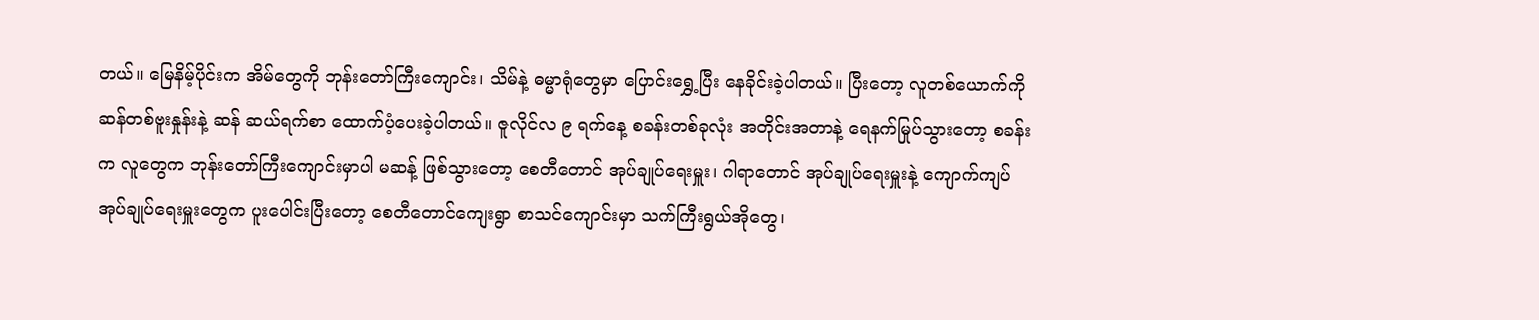တယ်။ မြေနိမ့်ပိုင်းက အိမ်တွေကို ဘုန်းတော်ကြီးကျောင်း၊ သိမ်နဲ့ ဓမ္မာရုံတွေမှာ ပြောင်းရွှေ့ပြီး နေခိုင်းခဲ့ပါတယ်။ ပြီးတော့ လူတစ်ယောက်ကို ဆန်တစ်ဗူးနှုန်းနဲ့ ဆန် ဆယ်ရက်စာ ထောက်ပံ့ပေးခဲ့ပါတယ်။ ဇူလိုင်လ ၉ ရက်နေ့ စခန်းတစ်ခုလုံး အတိုင်းအတာနဲ့ ရေနက်မြုပ်သွားတော့ စခန်းက လူတွေက ဘုန်းတော်ကြီးကျောင်းမှာပါ မဆန့် ဖြစ်သွားတော့ စေတီတောင် အုပ်ချုပ်ရေးမှူး၊ ဂါရာတောင် အုပ်ချုပ်ရေးမှူးနဲ့ ကျောက်ကျပ် အုပ်ချုပ်ရေးမှူးတွေက ပူးပေါင်းပြီးတော့ စေတီတောင်ကျေးရွာ စာသင်ကျောင်းမှာ သက်ကြီးရွယ်အိုတွေ၊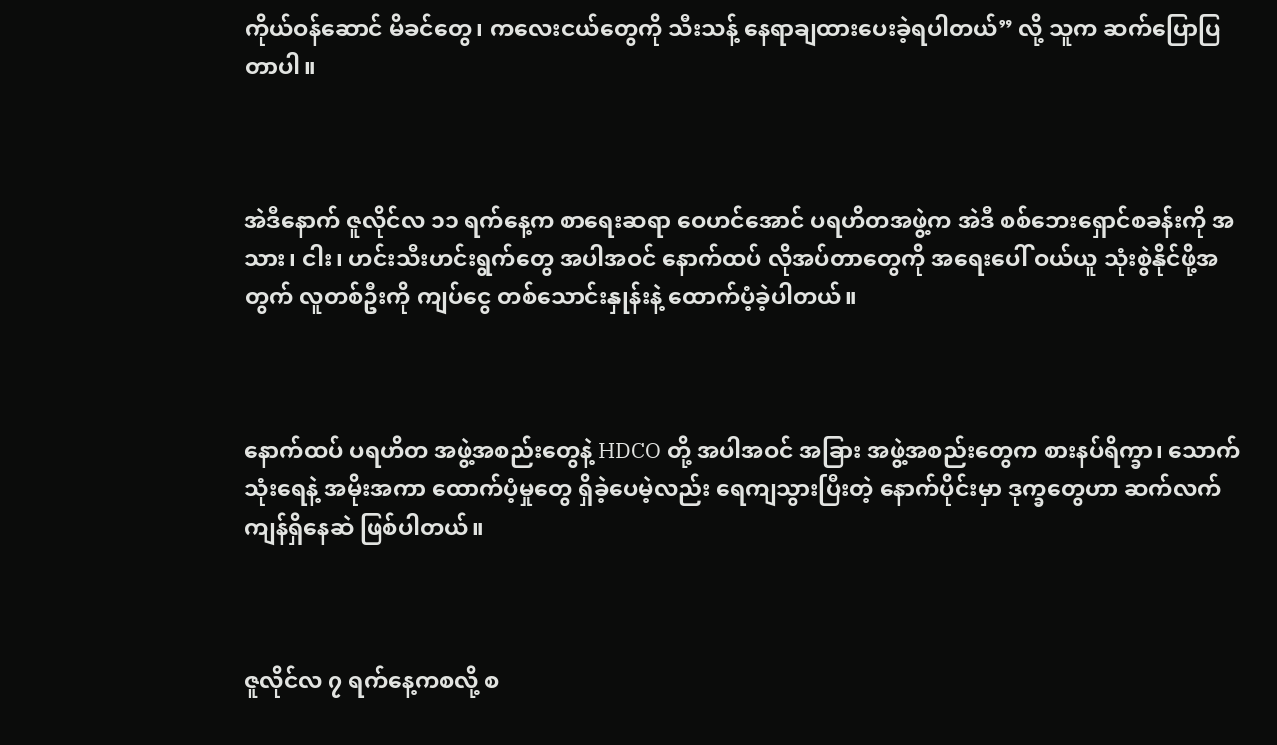ကိုယ်ဝန်ဆောင် မိခင်တွေ၊ ကလေးငယ်တွေကို သီးသန့် နေရာချထားပေးခဲ့ရပါတယ်” လို့ သူက ဆက်ပြောပြတာပါ။



အဲဒီနောက် ဇူလိုင်လ ၁၁ ရက်နေ့က စာရေးဆရာ ဝေဟင်အောင် ပရဟိတအဖွဲ့က အဲဒီ စစ်ဘေးရှောင်စခန်းကို အသား၊ ငါး၊ ဟင်းသီးဟင်းရွက်တွေ အပါအဝင် နောက်ထပ် လိုအပ်တာတွေကို အရေးပေါ် ဝယ်ယူ သုံးစွဲနိုင်ဖို့အတွက် လူတစ်ဦးကို ကျပ်ငွေ တစ်သောင်းနှုန်းနဲ့ ထောက်ပံ့ခဲ့ပါတယ်။



နောက်ထပ် ပရဟိတ အဖွဲ့အစည်းတွေနဲ့ HDCO တို့ အပါအဝင် အခြား အဖွဲ့အစည်းတွေက စားနပ်ရိက္ခာ၊ သောက်သုံးရေနဲ့ အမိုးအကာ ထောက်ပံ့မှုတွေ ရှိခဲ့ပေမဲ့လည်း ရေကျသွားပြီးတဲ့ နောက်ပိုင်းမှာ ဒုက္ခတွေဟာ ဆက်လက် ကျန်ရှိနေဆဲ ဖြစ်ပါတယ်။



ဇူလိုင်လ ၇ ရက်နေ့ကစလို့ စ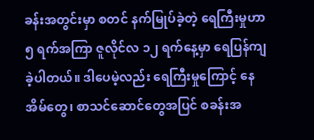ခန်းအတွင်းမှာ စတင် နက်မြုပ်ခဲ့တဲ့ ရေကြီးမှုဟာ ၅ ရက်အကြာ ဇူလိုင်လ ၁၂ ရက်နေ့မှာ ရေပြန်ကျခဲ့ပါတယ်။ ဒါပေမဲ့လည်း ရေကြီးမှုကြောင့် နေအိမ်တွေ၊ စာသင်ဆောင်တွေအပြင် စခန်းအ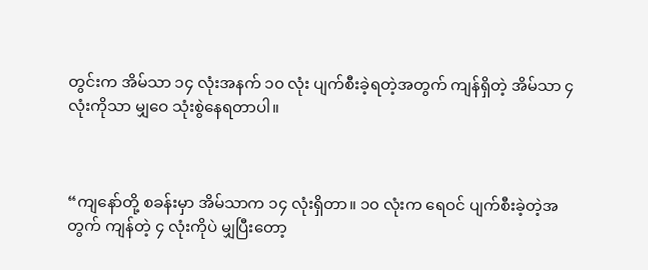တွင်းက အိမ်သာ ၁၄ လုံးအနက် ၁၀ လုံး ပျက်စီးခဲ့ရတဲ့အတွက် ကျန်ရှိတဲ့ အိမ်သာ ၄ လုံးကိုသာ မျှဝေ သုံးစွဲနေရတာပါ။



“ကျနော်တို့ စခန်းမှာ အိမ်သာက ၁၄ လုံးရှိတာ။ ၁၀ လုံးက ရေဝင် ပျက်စီးခဲ့တဲ့အတွက် ကျန်တဲ့ ၄ လုံးကိုပဲ မျှပြီးတော့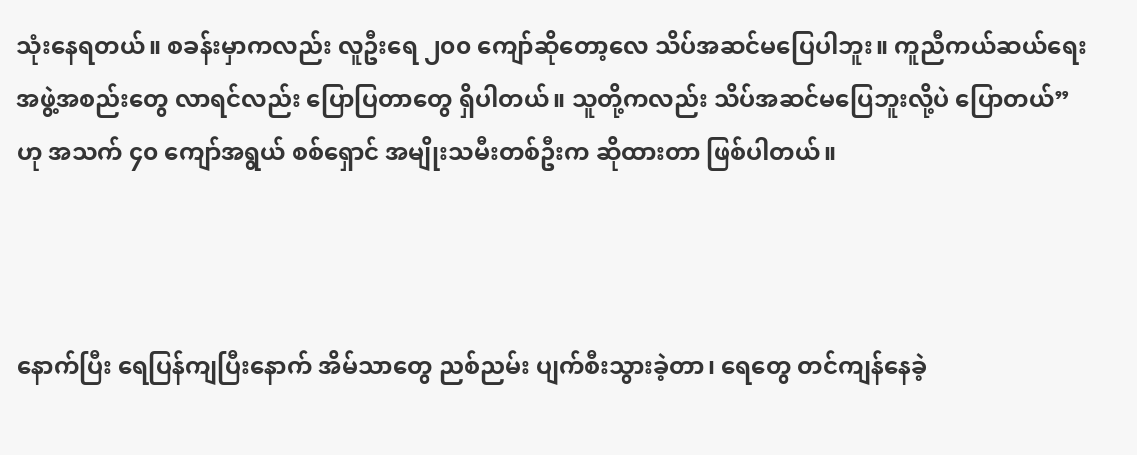သုံးနေရတယ်။ စခန်းမှာကလည်း လူဦးရေ ၂၀၀ ကျော်ဆိုတော့လေ သိပ်အဆင်မပြေပါဘူး။ ကူညီကယ်ဆယ်ရေး အဖွဲ့အစည်းတွေ လာရင်လည်း ပြောပြတာတွေ ရှိပါတယ်။ သူတို့ကလည်း သိပ်အဆင်မပြေဘူးလို့ပဲ ပြောတယ်” ဟု အသက် ၄၀ ကျော်အရွယ် စစ်ရှောင် အမျိုးသမီးတစ်ဦးက ဆိုထားတာ ဖြစ်ပါတယ်။



နောက်ပြီး ရေပြန်ကျပြီးနောက် အိမ်သာတွေ ညစ်ညမ်း ပျက်စီးသွားခဲ့တာ၊ ရေတွေ တင်ကျန်နေခဲ့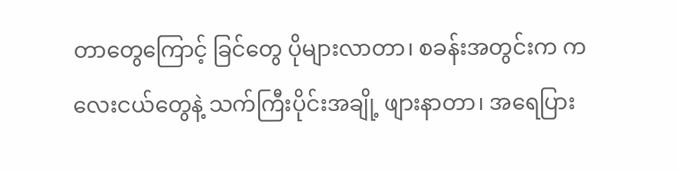တာတွေကြောင့် ခြင်တွေ ပိုများလာတာ၊ စခန်းအတွင်းက ကလေးငယ်တွေနဲ့ သက်ကြီးပိုင်းအချို့ ဖျားနာတာ၊ အရေပြား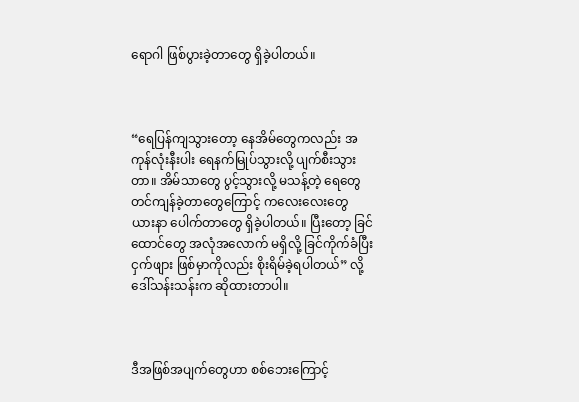ရောဂါ ဖြစ်ပွားခဲ့တာတွေ ရှိခဲ့ပါတယ်။



“ရေပြန်ကျသွားတော့ နေအိမ်တွေကလည်း အကုန်လုံးနီးပါး ရေနက်မြုပ်သွားလို့ ပျက်စီးသွားတာ။ အိမ်သာတွေ ပွင့်သွားလို့ မသန့်တဲ့ ရေတွေ တင်ကျန်ခဲ့တာတွေကြောင့် ကလေးလေးတွေ ယားနာ ပေါက်တာတွေ ရှိခဲ့ပါတယ်။ ပြီးတော့ ခြင်ထောင်တွေ အလုံအလောက် မရှိလို့ ခြင်ကိုက်ခံပြီး ငှက်ဖျား ဖြစ်မှာကိုလည်း စိုးရိမ်ခဲ့ရပါတယ်” လို့ ဒေါ်သန်းသန်းက ဆိုထားတာပါ။



ဒီအဖြစ်အပျက်တွေဟာ စစ်ဘေးကြောင့်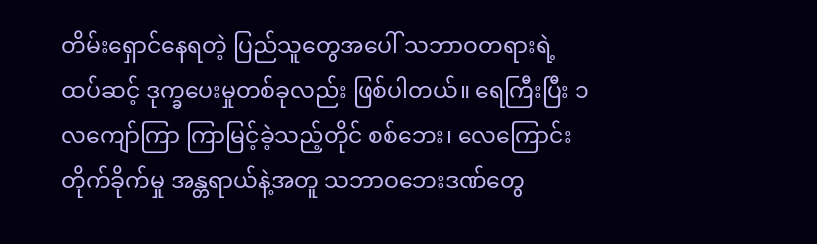တိမ်းရှောင်နေရတဲ့ ပြည်သူတွေအပေါ် သဘာဝတရားရဲ့ ထပ်ဆင့် ဒုက္ခပေးမှုတစ်ခုလည်း ဖြစ်ပါတယ်။ ရေကြီးပြီး ၁ လကျော်ကြာ ကြာမြင့်ခဲ့သည့်တိုင် စစ်ဘေး၊ လေကြောင်း တိုက်ခိုက်မှု အန္တရာယ်နဲ့အတူ သဘာဝဘေးဒဏ်တွေ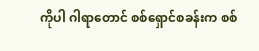ကိုပါ ဂါရာတောင် စစ်ရှောင်စခန်းက စစ်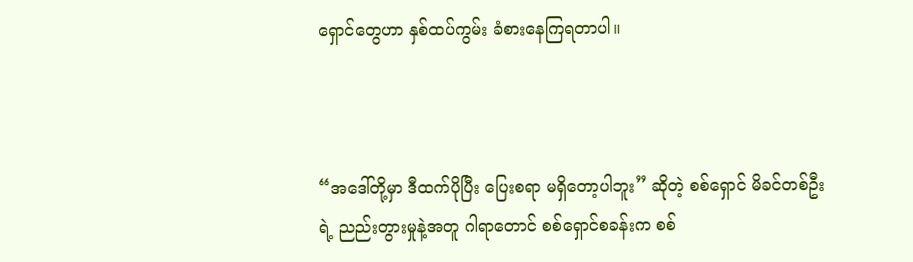ရှောင်တွေဟာ နှစ်ထပ်ကွမ်း ခံစားနေကြရတာပါ။



“အဒေါ်တို့မှာ ဒီထက်ပိုပြီး ပြေးစရာ မရှိတော့ပါဘူး” ဆိုတဲ့ စစ်ရှောင် မိခင်တစ်ဦးရဲ့ ညည်းတွားမှုနဲ့အတူ ဂါရာတောင် စစ်ရှောင်စခန်းက စစ်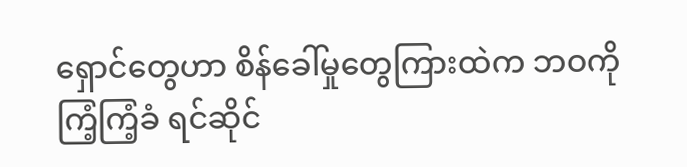ရှောင်တွေဟာ စိန်ခေါ်မှုတွေကြားထဲက ဘဝကို ကြံ့ကြံ့ခံ ရင်ဆိုင်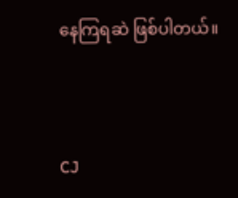နေကြရဆဲ ဖြစ်ပါတယ်။



CJ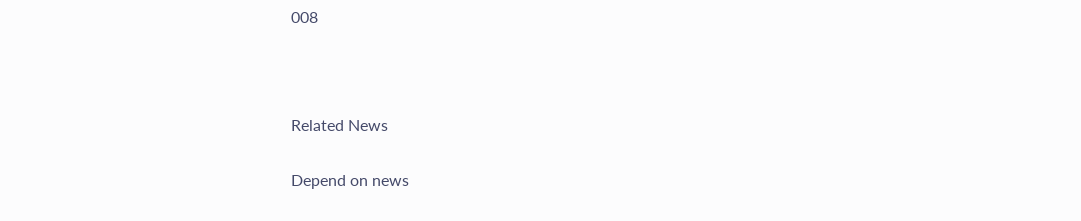008



Related News

Depend on news